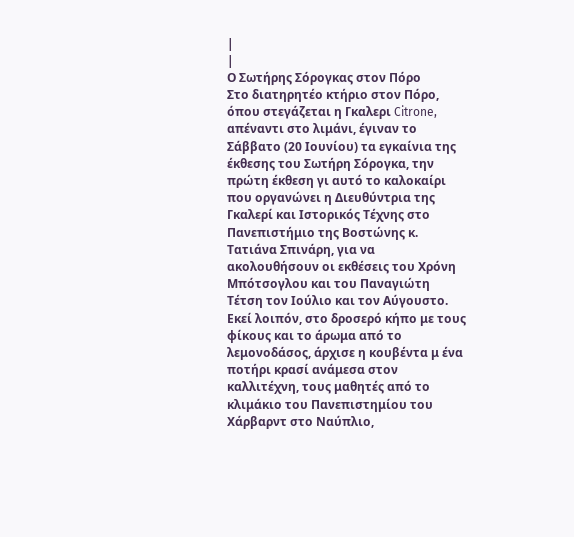|
|
Ο Σωτήρης Σόρογκας στον Πόρο
Στο διατηρητέο κτήριο στον Πόρο, όπου στεγάζεται η Γκαλερι Citrone, απέναντι στο λιμάνι, έγιναν το Σάββατο (20 Ιουνίου) τα εγκαίνια της έκθεσης του Σωτήρη Σόρογκα, την πρώτη έκθεση γι αυτό το καλοκαίρι που οργανώνει η Διευθύντρια της Γκαλερί και Ιστορικός Τέχνης στο Πανεπιστήμιο της Βοστώνης κ. Τατιάνα Σπινάρη, για να ακολουθήσουν οι εκθέσεις του Χρόνη Μπότσογλου και του Παναγιώτη Τέτση τον Ιούλιο και τον Αύγουστο.
Εκεί λοιπόν, στο δροσερό κήπο με τους φίκους και το άρωμα από το λεμονοδάσος, άρχισε η κουβέντα μ ένα ποτήρι κρασί ανάμεσα στον καλλιτέχνη, τους μαθητές από το κλιμάκιο του Πανεπιστημίου του Χάρβαρντ στο Ναύπλιο,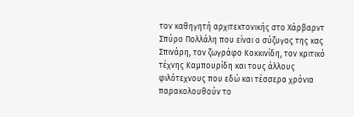τον καθηγητή αρχιτεκτονικής στο Χάρβαρντ Σπύρο Πολλάλη που είναι ο σύζυγος της κας Σπινάρη, τον ζωγράφο Κοκκινίδη, τον κριτικό τέχνης Καμπουρίδη και τους άλλους φιλότεχνους που εδώ και τέσσερα χρόνια παρακολουθούν το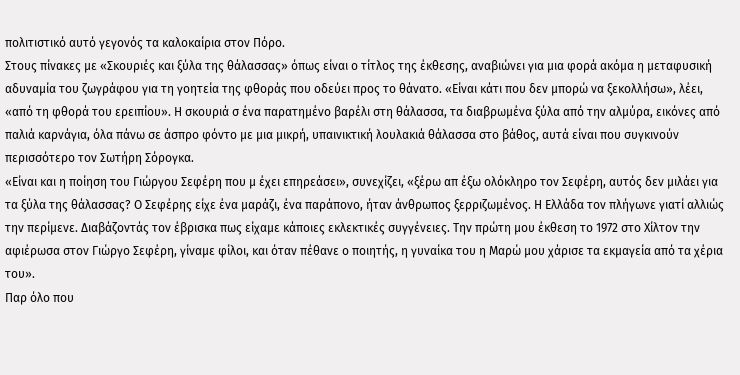πολιτιστικό αυτό γεγονός τα καλοκαίρια στον Πόρο.
Στους πίνακες με «Σκουριές και ξύλα της θάλασσας» όπως είναι ο τίτλος της έκθεσης, αναβιώνει για μια φορά ακόμα η μεταφυσική αδυναμία του ζωγράφου για τη γοητεία της φθοράς που οδεύει προς το θάνατο. «Είναι κάτι που δεν μπορώ να ξεκολλήσω», λέει, «από τη φθορά του ερειπίου». Η σκουριά σ ένα παρατημένο βαρέλι στη θάλασσα, τα διαβρωμένα ξύλα από την αλμύρα, εικόνες από παλιά καρνάγια, όλα πάνω σε άσπρο φόντο με μια μικρή, υπαινικτική λουλακιά θάλασσα στο βάθος, αυτά είναι που συγκινούν περισσότερο τον Σωτήρη Σόρογκα.
«Είναι και η ποίηση του Γιώργου Σεφέρη που μ έχει επηρεάσει», συνεχίζει, «ξέρω απ έξω ολόκληρο τον Σεφέρη, αυτός δεν μιλάει για τα ξύλα της θάλασσας? Ο Σεφέρης είχε ένα μαράζι, ένα παράπονο, ήταν άνθρωπος ξερριζωμένος. Η Ελλάδα τον πλήγωνε γιατί αλλιώς την περίμενε. Διαβάζοντάς τον έβρισκα πως είχαμε κάποιες εκλεκτικές συγγένειες. Την πρώτη μου έκθεση το 1972 στο Χίλτον την αφιέρωσα στον Γιώργο Σεφέρη, γίναμε φίλοι, και όταν πέθανε ο ποιητής, η γυναίκα του η Μαρώ μου χάρισε τα εκμαγεία από τα χέρια του».
Παρ όλο που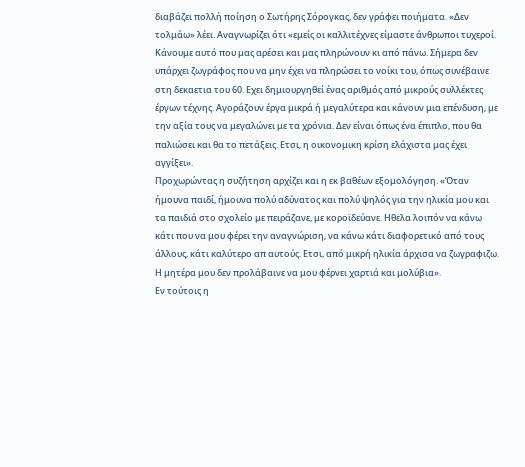διαβάζει πολλή ποίηση ο Σωτήρης Σόρογκας, δεν γράφει ποιήματα. «Δεν τολμάω» λέει. Αναγνωρίζει ότι «εμείς οι καλλιτέχνες είμαστε άνθρωποι τυχεροί. Κάνουμε αυτό που μας αρέσει και μας πληρώνουν κι από πάνω. Σήμερα δεν υπάρχει ζωγράφος που να μην έχει να πληρώσει το νοίκι του, όπως συνέβαινε στη δεκαετια του 60. Εχει δημιουργηθεί ένας αριθμός από μικρούς συλλέκτες έργων τέχνης. Αγοράζουν έργα μικρά ή μεγαλύτερα και κάνουν μια επένδυση, με την αξία τους να μεγαλώνει με τα χρόνια. Δεν είναι όπως ένα έπιπλο, που θα παλιώσει και θα το πετάξεις. Ετσι, η οικονομικη κρίση ελάχιστα μας έχει αγγίξει».
Προχωρώντας η συζήτηση αρχίζει και η εκ βαθέων εξομολόγηση. «Όταν ήμουνα παιδί, ήμουνα πολύ αδύνατος και πολύ ψηλός για την ηλικία μου και τα παιδιά στο σχολείο με πειράζανε, με κοροϊδεύανε. Ηθελα λοιπόν να κάνω κάτι που να μου φέρει την αναγνώριση, να κάνω κάτι διαφορετικό από τους άλλους, κάτι καλύτερο απ αυτούς. Ετσι, από μικρή ηλικία άρχισα να ζωγραφιζω. Η μητέρα μου δεν προλάβαινε να μου φέρνει χαρτιά και μολύβια».
Εν τούτοις η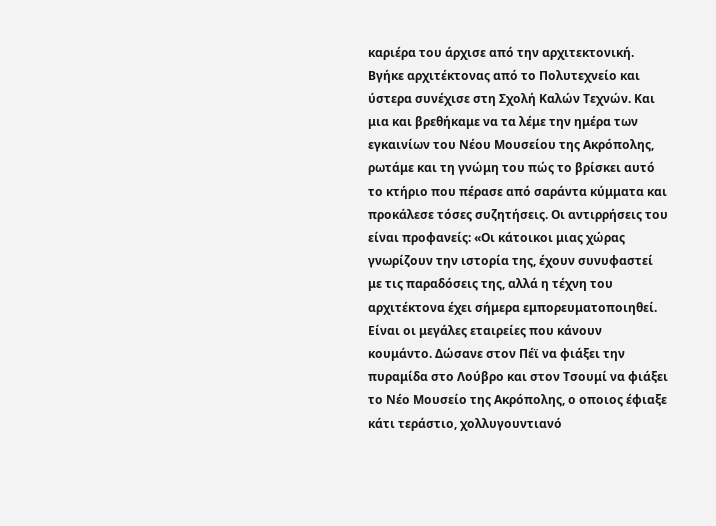καριέρα του άρχισε από την αρχιτεκτονική. Βγήκε αρχιτέκτονας από το Πολυτεχνείο και ύστερα συνέχισε στη Σχολή Καλών Τεχνών. Και μια και βρεθήκαμε να τα λέμε την ημέρα των εγκαινίων του Νέου Μουσείου της Ακρόπολης, ρωτάμε και τη γνώμη του πώς το βρίσκει αυτό το κτήριο που πέρασε από σαράντα κύμματα και προκάλεσε τόσες συζητήσεις. Οι αντιρρήσεις του είναι προφανείς: «Οι κάτοικοι μιας χώρας γνωρίζουν την ιστορία της, έχουν συνυφαστεί με τις παραδόσεις της, αλλά η τέχνη του αρχιτέκτονα έχει σήμερα εμπορευματοποιηθεί. Είναι οι μεγάλες εταιρείες που κάνουν κουμάντο. Δώσανε στον Πέϊ να φιάξει την πυραμίδα στο Λούβρο και στον Τσουμί να φιάξει το Νέο Μουσείο της Ακρόπολης, ο οποιος έφιαξε κάτι τεράστιο, χολλυγουντιανό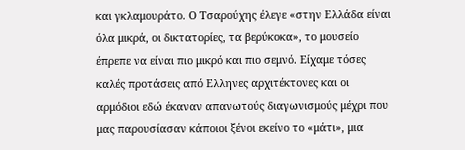και γκλαμουράτο. Ο Τσαρούχης έλεγε «στην Ελλάδα είναι όλα μικρά, οι δικτατορίες, τα βερύκοκα», το μουσείο έπρεπε να είναι πιο μικρό και πιο σεμνό. Είχαμε τόσες καλές προτάσεις από Ελληνες αρχιτέκτονες και οι αρμόδιοι εδώ έκαναν απανωτούς διαγωνισμούς μέχρι που μας παρουσίασαν κάποιοι ξένοι εκείνο το «μάτι», μια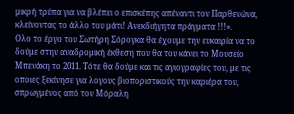μικρή τρύπα για να βλέπει ο επισκέπης απέναντι τον Παρθενώνα, κλείνοντας το άλλο του μάτι! Ανεκδιήγητα πράγματα !!!».
Ολο το έργο του Σωτήρη Σόρογκα θα έχουμε την ευκαιρία να το δούμε στην αναδρομική έκθεση που θα του κάνει το Μουσείο Μπενάκη το 2011. Τότε θα δούμε και τις αγιογραφίες του, με τις οποιες ξεκίνησε για λογους βιοποριστικούς την καριέρα του, σπρωγμένος από τον Μόραλη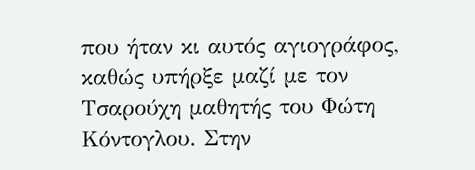που ήταν κι αυτός αγιογράφος, καθώς υπήρξε μαζί με τον Τσαρούχη μαθητής του Φώτη Κόντογλου. Στην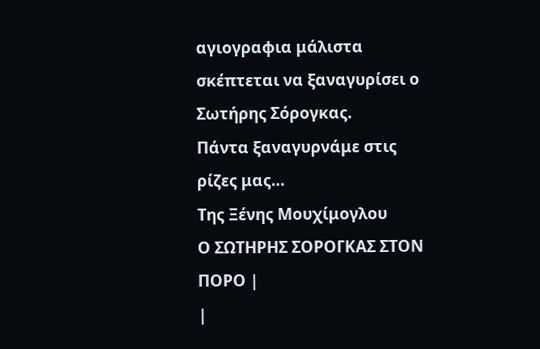αγιογραφια μάλιστα σκέπτεται να ξαναγυρίσει ο Σωτήρης Σόρογκας.
Πάντα ξαναγυρνάμε στις ρίζες μας…
Της Ξένης Μουχίμογλου
Ο ΣΩΤΗΡΗΣ ΣΟΡΟΓΚΑΣ ΣΤΟΝ ΠΟΡΟ |
|